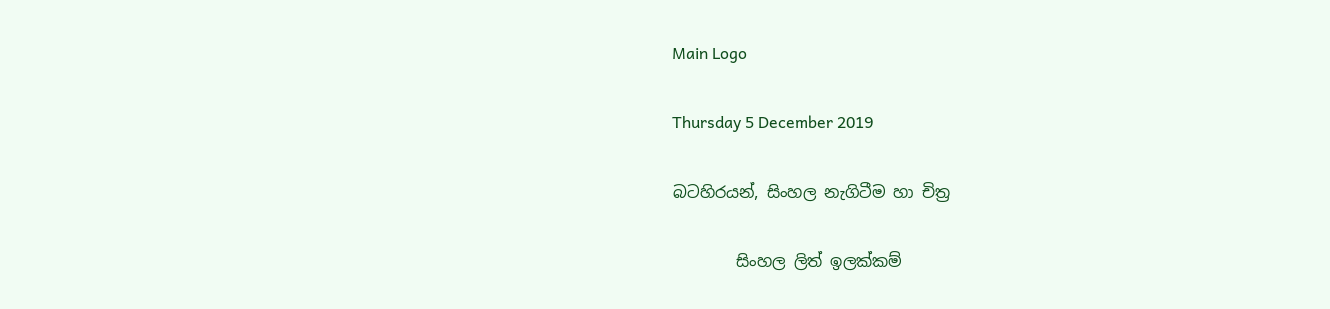Main Logo

Thursday 5 December 2019

බටහිරයන්, සිංහල නැගිටීම හා චිත්‍ර

        සිංහල ලිත් ඉලක්කම්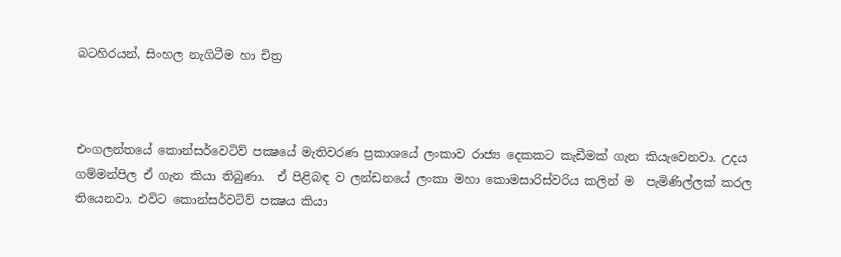බටහිරයන්, සිංහල නැගිටීම හා චිත්‍ර



එංගලන්තයේ කොන්සර්වෙටිව් පක්‍ෂයේ මැතිවරණ ප්‍රකාශයේ ලංකාව රාජ්‍ය දෙකකට කැඩීමක් ගැන කියැවෙනවා. උදය ගම්මන්පිල ඒ ගැන කියා තිබුණා.  ඒ පිළිබඳ ව ලන්ඩනයේ ලංකා මහා කොමසාරිස්වරිය කලින් ම  පැමිණිල්ලක් කරල තියෙනවා. එවිට කොන්සර්වටිව් පක්‍ෂය කියා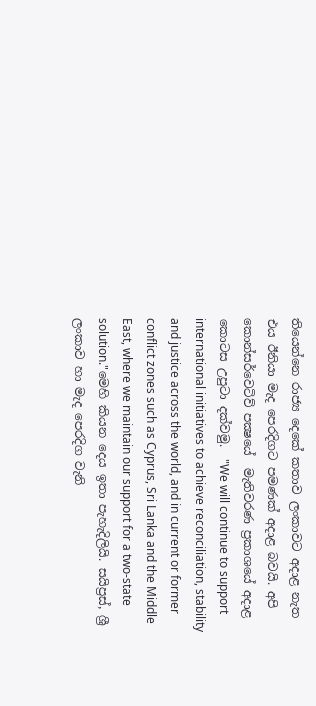තියෙන්නෙ රාජ්‍ය දෙකේ කතාව ලංකාවට අදාළ නැත එය ඊනියා මැද පෙරදිගට පමණක් අදාළ බවයි. අපි කොන්සර්වෙටිව් පක්‍ෂයේ  මැතිවරණ ප්‍රකාශයේ අදාළ කොටස උපුටා දක්වමු.  "We will continue to support international initiatives to achieve reconciliation, stability and justice across the world, and in current or former conflict zones such as Cyprus, Sri Lanka and the Middle East, where we maintain our support for a two-state solution."මෙහි කියන දෙය ඉතා පැහැදිලියි. සයිප්‍රස්, ශ්‍රී ලංකාව හා මැද පෙරදිග වැනි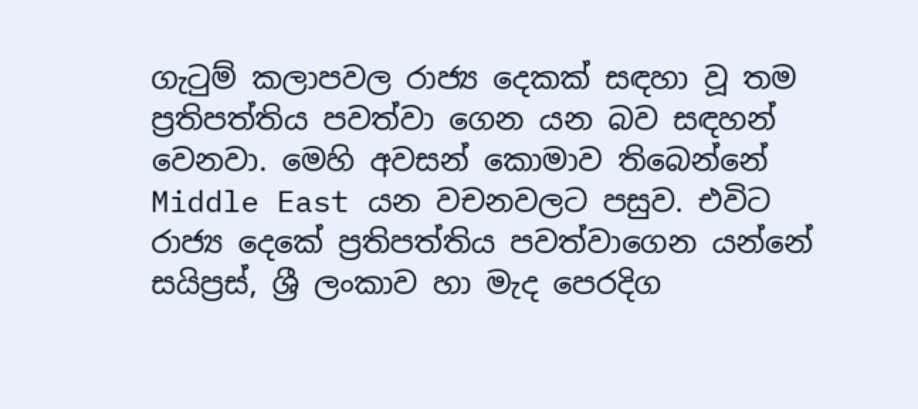ගැටුම් කලාපවල රාජ්‍ය දෙකක් සඳහා වූ තම ප්‍රතිපත්තිය පවත්වා ගෙන යන බව සඳහන් වෙනවා. මෙහි අවසන් කොමාව තිබෙන්නේ Middle East යන වචනවලට පසුව. එවිට රාජ්‍ය දෙකේ ප්‍රතිපත්තිය පවත්වාගෙන යන්නේ සයිප්‍රස්, ශ්‍රී ලංකාව හා මැද පෙරදිග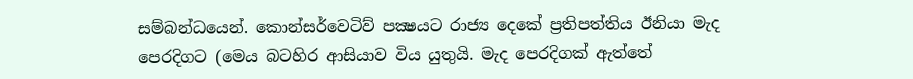සම්බන්ධයෙන්. කොන්සර්වෙටිව් පක්‍ෂයට රාජ්‍ය දෙකේ ප්‍රතිපත්තිය ඊනියා මැද පෙරදිගට (මෙය බටහිර ආසියාව විය යුතුයි. මැද පෙරදිගක් ඇත්තේ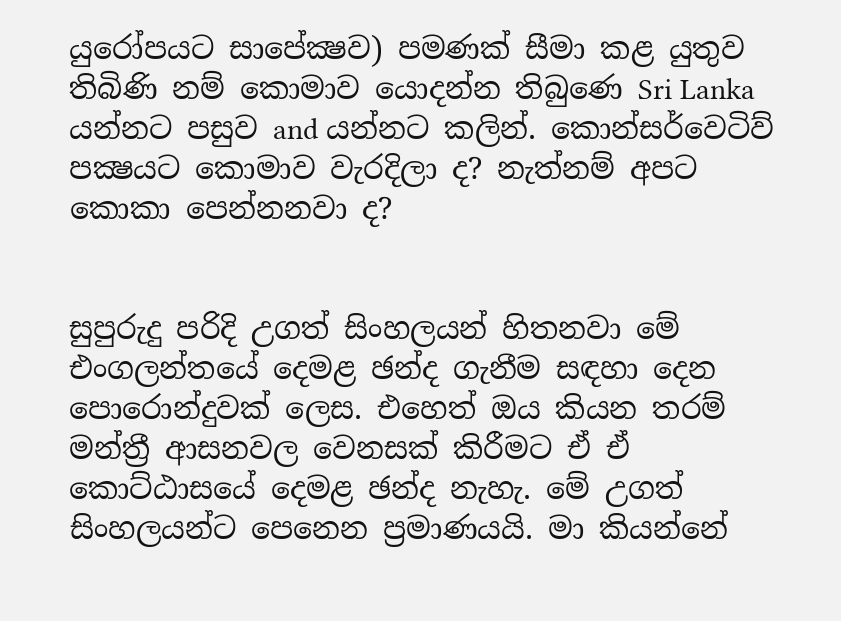යුරෝපයට සාපේක්‍ෂව) පමණක් සීමා කළ යුතුව තිබිණි නම් කොමාව යොදන්න තිබුණෙ Sri Lanka යන්නට පසුව and යන්නට කලින්. කොන්සර්වෙටිව් පක්‍ෂයට කොමාව වැරදිලා ද? නැත්නම් අපට කොකා පෙන්නනවා ද?


සුපුරුදු පරිදි උගත් සිංහලයන් හිතනවා මේ එංගලන්තයේ දෙමළ ඡන්ද ගැනීම සඳහා දෙන පොරොන්දුවක් ලෙස. එහෙත් ඔය කියන තරම් මන්ත්‍රී ආසනවල වෙනසක් කිරීමට ඒ ඒ කොට්ඨාසයේ දෙමළ ඡන්ද නැහැ. මේ උගත් සිංහලයන්ට පෙනෙන ප්‍රමාණයයි. මා කියන්නේ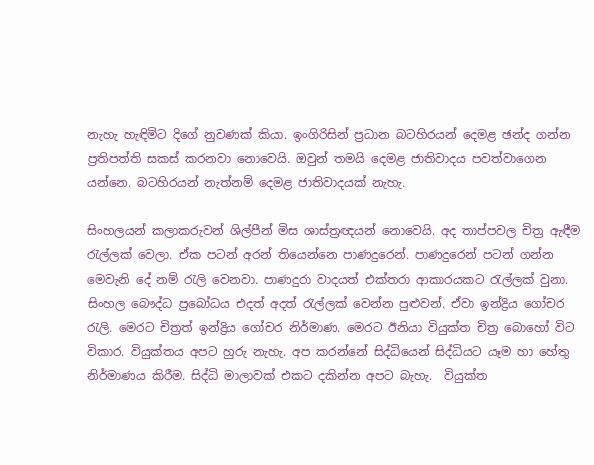නැහැ හැඳිමිට දිගේ නුවණක් කියා. ඉංගිරිසින් ප්‍රධාන බටහිරයන් දෙමළ ඡන්ද ගන්න ප්‍රතිපත්ති සකස් කරනවා නොවෙයි. ඔවුන් තමයි දෙමළ ජාතිවාදය පවත්වාගෙන යන්නෙ. බටහිරයන් නැත්නම් දෙමළ ජාතිවාදයක් නැහැ.

සිංහලයන් කලාකරුවන් ශිල්පීන් මිස ශාස්ත්‍රඥයන් නොවෙයි. අද තාප්පවල චිත්‍ර ඇඳීම රැල්ලක් වෙලා. ඒක පටන් අරන් තියෙන්නෙ පාණදුරෙන්. පාණදුරෙන් පටන් ගන්න මෙවැනි දේ නම් රැලි වෙනවා. පාණදුරා වාදයත් එක්තරා ආකාරයකට රැල්ලක් වුනා. සිංහල බෞද්ධ ප්‍රබෝධය එදත් අදත් රැල්ලක් වෙන්න පුළුවන්. ඒවා ඉන්ද්‍රිය ගෝචර රැලි. මෙරට චිත්‍රත් ඉන්ද්‍රිය ගෝචර නිර්මාණ. මෙරට ඊනියා වියුක්ත චිත්‍ර බොහෝ විට විකාර. වියුක්තය අපට හුරු නැහැ. අප කරන්නේ සිද්ධියෙන් සිද්ධියට යෑම හා හේතු නිර්මාණය කිරීම. සිද්ධි මාලාවක් එකට දකින්න අපට බැහැ.  වියුක්ත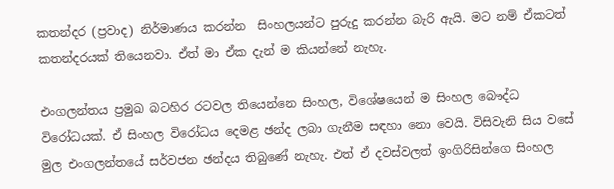කතන්දර (ප්‍රවාද) නිර්මාණය කරන්න  සිංහලයන්ට පුරුදු කරන්න බැරි ඇයි. මට නම් ඒකටත් කතන්දරයක් තියෙනවා. ඒත් මා ඒක දැන් ම කියන්නේ නැහැ.

එංගලන්තය ප්‍රමුඛ බටහිර රටවල තියෙන්නෙ සිංහල, විශේෂයෙන් ම සිංහල බෞද්ධ විරෝධයක්. ඒ සිංහල විරෝධය දෙමළ ඡන්ද ලබා ගැනීම සඳහා නො වෙයි. විසිවැනි සිය වසේ මුල එංගලන්තයේ සර්වජන ඡන්දය තිබුණේ නැහැ. එත් ඒ දවස්වලත් ඉංගිරිසින්ගෙ සිංහල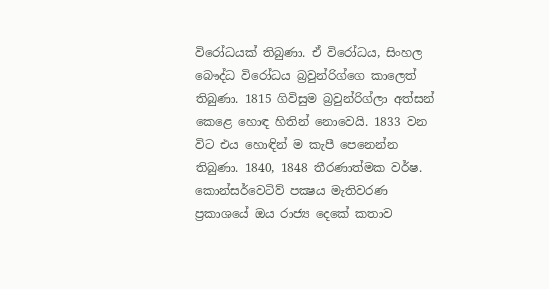විරෝධයක් තිබුණා. ඒ විරෝධය, සිංහල බෞද්ධ විරෝධය බ්‍රවුන්රිග්ගෙ කාලෙත් තිබුණා. 1815 ගිවිසුම බ්‍රවුන්රිග්ලා අත්සන් කෙළෙ හොඳ හිතින් නොවෙයි. 1833 වන විට එය හොඳින් ම කැපී පෙනෙන්න තිබුණා. 1840, 1848 තීරණාත්මක වර්ෂ. කොන්සර්වෙටිව් පක්‍ෂය මැතිවරණ ප්‍රකාශයේ ඔය රාජ්‍ය දෙකේ කතාව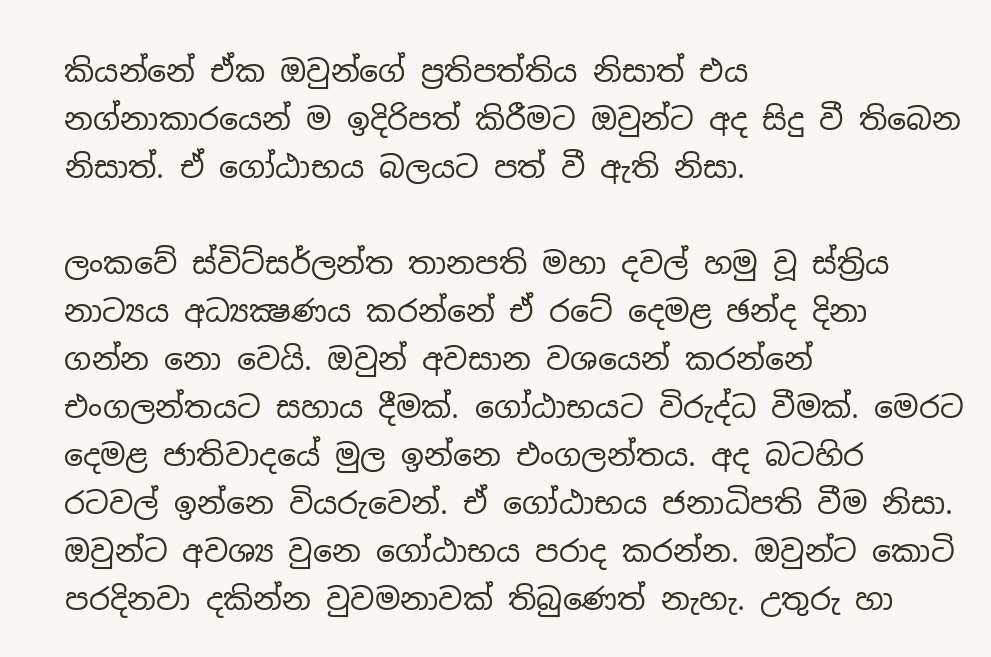කියන්නේ ඒක ඔවුන්ගේ ප්‍රතිපත්තිය නිසාත් එය නග්නාකාරයෙන් ම ඉදිරිපත් කිරීමට ඔවුන්ට අද සිදු වී තිබෙන නිසාත්. ඒ ගෝඨාභය බලයට පත් වී ඇති නිසා.

ලංකවේ ස්විට්සර්ලන්ත තානපති මහා දවල් හමු වූ ස්ත්‍රිය නාට්‍යය අධ්‍යක්‍ෂණය කරන්නේ ඒ රටේ දෙමළ ඡන්ද දිනා ගන්න නො වෙයි. ඔවුන් අවසාන වශයෙන් කරන්නේ එංගලන්තයට සහාය දීමක්. ගෝඨාභයට විරුද්ධ වීමක්. මෙරට දෙමළ ජාතිවාදයේ මුල ඉන්නෙ එංගලන්තය. අද බටහිර රටවල් ඉන්නෙ වියරුවෙන්. ඒ ගෝඨාභය ජනාධිපති වීම නිසා. ඔවුන්ට අවශ්‍ය වුනෙ ගෝඨාභය පරාද කරන්න. ඔවුන්ට කොටි පරදිනවා දකින්න වුවමනාවක් තිබුණෙත් නැහැ. උතුරු හා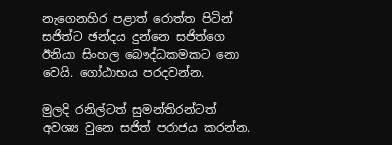නැගෙනහිර පළාත් රොත්ත පිටින් සජිත්ට ඡන්දය දුන්නෙ සජිත්ගෙ ඊනියා සිංහල බෞද්ධකමකට නො වෙයි. ගෝඨාභය පරදවන්න.

මුලදි රනිල්ටත් සුමන්තිරන්ටත් අවශ්‍ය වුනෙ සජිත් පරාජය කරන්න.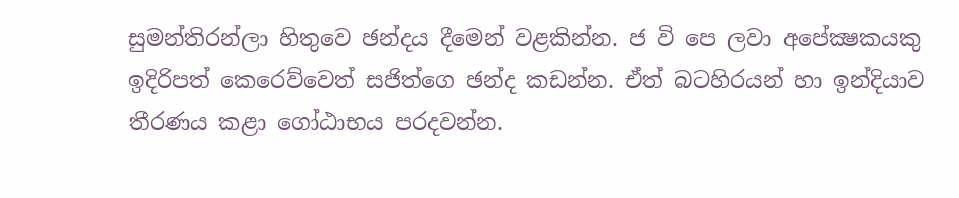සුමන්තිරන්ලා හිතුවෙ ඡන්දය දීමෙන් වළකින්න. ජ වි පෙ ලවා අපේක්‍ෂකයකු ඉදිරිපත් කෙරෙව්වෙත් සජිත්ගෙ ඡන්ද කඩන්න. ඒත් බටහිරයන් හා ඉන්දියාව තීරණය කළා ගෝඨාභය පරදවන්න.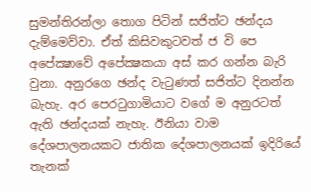සුමන්තිරන්ලා තොග පිටින් සජිත්ට ඡන්දය දැම්මෙව්වා. ඒත් කිසිවකුටවත් ජ වි පෙ අපේක්‍ෂාවේ අපේක්‍ෂකයා අස් කර ගන්න බැරි වුනා. අනුරගෙ ඡන්ද වැටුණත් සජිත්ට දිනන්න බැහැ. අර පෙරටුගාමියාට වගේ ම අනුරටත් ඇති ඡන්දයක් නැහැ. ඊනියා වාම දේශපාලනයකට ජාතික දේශපාලනයක් ඉදිරියේ තැනක්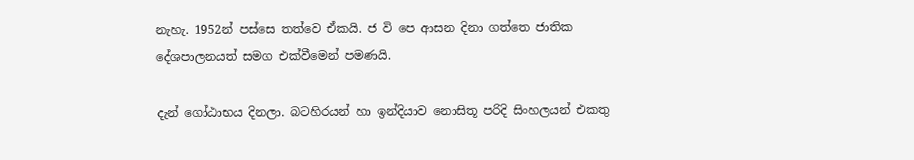නැහැ. 1952න් පස්සෙ තත්වෙ ඒකයි. ජ වි පෙ ආසන දිනා ගත්තෙ ජාතික දේශපාලනයත් සමග එක්වීමෙන් පමණයි.

දැන් ගෝඨාභය දිනලා. බටහිරයන් හා ඉන්දියාව නොසිතූ පරිදි සිංහලයන් එකතු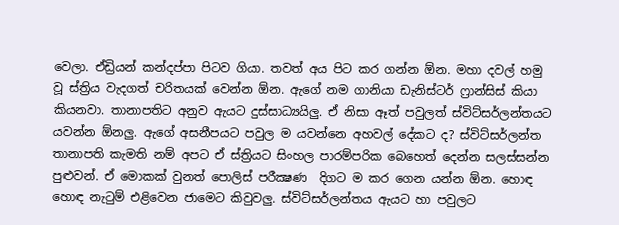වෙලා. ඒඩ්‍රියන් කන්දප්පා පිටව ගියා. තවත් අය පිට කර ගන්න ඕන. මහා දවල් හමු වූ ස්ත්‍රිය වැදගත් චරිතයක් වෙන්න ඕන. ඇගේ නම ගානියා ඩැනිස්ටර් ෆ්‍රාන්සිස් කියා කියනවා. තානාපතිට අනුව ඇයට දුස්සාධ්‍යයිලු. ඒ නිසා ඈත් පවුලත් ස්විට්සර්ලන්තයට යවන්න ඕනලු. ඇගේ අසනීපයට පවුල ම යවන්නෙ අහවල් දේකට ද? ස්විට්සර්ලන්ත තානාපති කැමති නම් අපට ඒ ස්ත්‍රියට සිංහල පාරම්පරික බෙහෙත් දෙන්න සලස්සන්න පුළුවන්. ඒ මොකක් වුනත් පොලිස් පරීක්‍ෂණ  දිගට ම කර ගෙන යන්න ඕන. හොඳ හොඳ නැටුම් එළිවෙන ජාමෙට කිවුවලු. ස්විට්සර්ලන්තය ඇයට හා පවුලට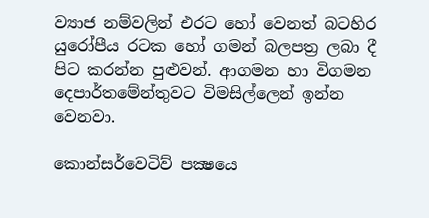ව්‍යාජ නම්වලින් එරට හෝ වෙනත් බටහිර යුරෝපීය රටක හෝ ගමන් බලපත්‍ර ලබා දී පිට කරන්න පුළුවන්. ආගමන හා විගමන දෙපාර්තමේන්තුවට විමසිල්ලෙන් ඉන්න වෙනවා.

කොන්සර්වෙටිව් පක්‍ෂයෙ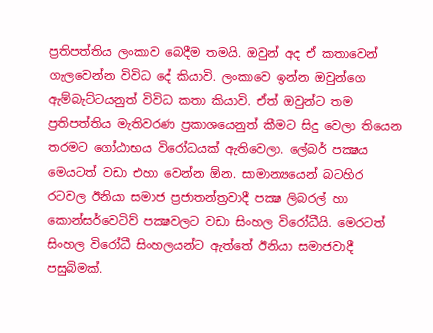ප්‍රතිපත්තිය ලංකාව බෙදීම තමයි. ඔවුන් අද ඒ කතාවෙන් ගැලවෙන්න විවිධ දේ කියාවි. ලංකාවෙ ඉන්න ඔවුන්ගෙ ඇම්බැට්ටයනුත් විවිධ කතා කියාවි. ඒත් ඔවුන්ට තම ප්‍රතිපත්තිය මැතිවරණ ප්‍රකාශයෙනුත් කීමට සිදු වෙලා තියෙන තරමට ගෝඨාභය විරෝධයක් ඇතිවෙලා. ලේබර් පක්‍ෂය මෙයටත් වඩා එහා වෙන්න ඕන. සාමාන්‍යයෙන් බටහිර රටවල ඊනියා සමාජ ප්‍රජාතන්ත්‍රවාදී පක්‍ෂ ලිබරල් හා කොන්සර්වෙටිව් පක්‍ෂවලට වඩා සිංහල විරෝධීයි. මෙරටත් සිංහල විරෝධී සිංහලයන්ට ඇත්තේ ඊනියා සමාජවාදී පසුබිමක්.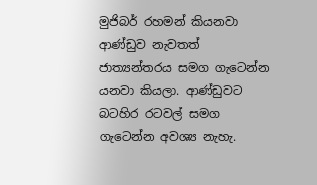මුජිබර් රහමන් කියනවා ආණ්ඩුව නැවතත් ජාත්‍යන්තරය සමග ගැටෙන්න යනවා කියලා. ආණ්ඩුවට බටහිර රටවල් සමග ගැටෙන්න අවශ්‍ය නැහැ.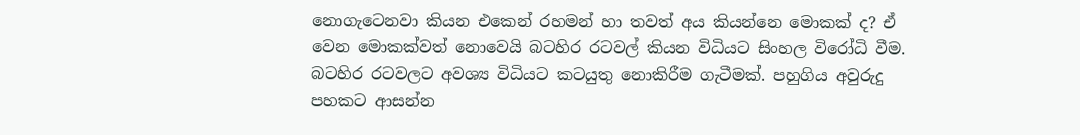නොගැටෙනවා කියන එකෙන් රහමන් හා තවත් අය කියන්නෙ මොකක් ද? ඒ වෙන මොකක්වත් නොවෙයි බටහිර රටවල් කියන විධියට සිංහල විරෝධි වීම. බටහිර රටවලට අවශ්‍ය විධියට කටයුතු නොකිරීම ගැටීමක්. පහුගිය අවුරුදු පහකට ආසන්න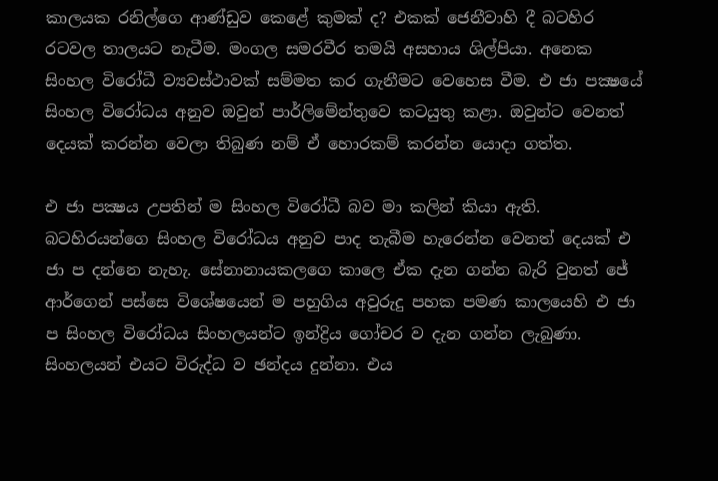කාලයක රනිල්ගෙ ආණ්ඩුව කෙළේ කුමක් ද? එකක් ජෙනීවාහි දී බටහිර රටවල තාලයට නැටීම. මංගල සමරවීර තමයි අසහාය ශිල්පියා. අනෙක සිංහල විරෝධී ව්‍යවස්ථාවක් සම්මත කර ගැනීමට වෙහෙස වීම. එ ජා පක්‍ෂයේ සිංහල විරෝධය අනුව ඔවුන් පාර්ලිමේන්තුවෙ කටයුතු කළා. ඔවුන්ට වෙනත් දෙයක් කරන්න වෙලා තිබුණ නම් ඒ හොරකම් කරන්න යොදා ගත්ත.

එ ජා පක්‍ෂය උපතින් ම සිංහල විරෝධී බව මා කලින් කියා ඇති. බටහිරයන්ගෙ සිංහල විරෝධය අනුව පාද තැබීම හැරෙන්න වෙනත් දෙයක් එ ජා ප දන්නෙ නැහැ. සේනානායකලගෙ කාලෙ ඒක දැන ගන්න බැරි වුනත් ජේ ආර්ගෙන් පස්සෙ විශේෂයෙන් ම පහුගිය අවුරුදු පහක පමණ කාලයෙහි එ ජා ප සිංහල විරෝධය සිංහලයන්ට ඉන්ද්‍රිය ගෝචර ව දැන ගන්න ලැබුණා. සිංහලයන් එයට විරුද්ධ ව ඡන්දය දුන්නා. එය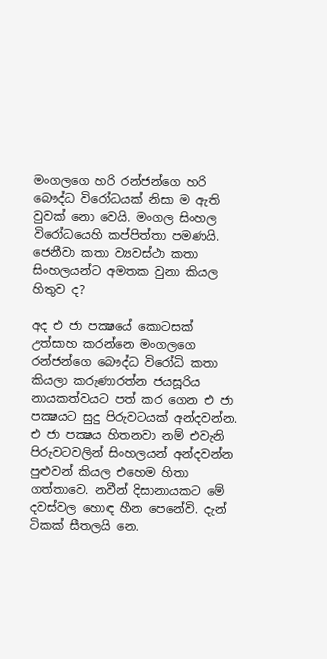මංගලගෙ හරි රන්ජන්ගෙ හරි බෞද්ධ විරෝධයක් නිසා ම ඇති වුවක් නො වෙයි. මංගල සිංහල විරෝධයෙහි කප්පිත්තා පමණයි.  ජෙනීවා කතා ව්‍යවස්ථා කතා සිංහලයන්ට අමතක වුනා කියල හිතුව ද?

අද එ ජා පක්‍ෂයේ කොටසක් උත්සාහ කරන්නෙ මංගලගෙ රන්ජන්ගෙ බෞද්ධ විරෝධි කතා කියලා කරුණාරත්න ජයසූරිය නායකත්වයට පත් කර ගෙන එ ජා පක්‍ෂයට සුදු පිරුවටයක් අන්දවන්න. එ ජා පක්‍ෂය හිතනවා නම් එවැනි පිරුවටවලින් සිංහලයන් අන්දවන්න පුළුවන් කියල එහෙම හිතා ගත්තාවෙ. නවීන් දිසානායකට මේ දවස්වල හොඳ හීන පෙනේවි. දැන් ටිකක් සීතලයි නෙ.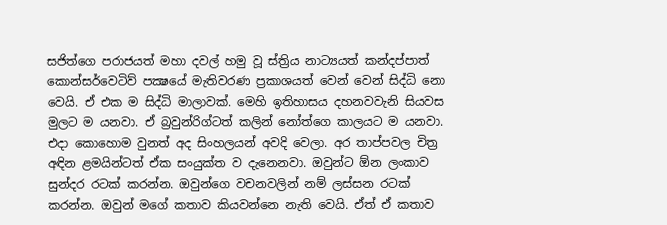සජිත්ගෙ පරාජයත් මහා දවල් හමු වූ ස්ත්‍රිය නාට්‍යයත් කන්දප්පාත් කොන්සර්වෙටිව් පක්‍ෂයේ මැතිවරණ ප්‍රකාශයත් වෙන් වෙන් සිද්ධි නො වෙයි. ඒ එක ම සිද්ධි මාලාවක්. මෙහි ඉතිහාසය දහනවවැනි සියවස මුලට ම යනවා. ඒ බ්‍රවුන්රිග්ටත් කලින් නෝත්ගෙ කාලයට ම යනවා. එදා කොහොම වුනත් අද සිංහලයන් අවදි වෙලා. අර තාප්පවල චිත්‍ර අඳින ළමයින්ටත් ඒක සංයුක්ත ව දැනෙනවා. ඔවුන්ට ඕන ලංකාව සුන්දර රටක් කරන්න. ඔවුන්ගෙ වචනවලින් නම් ලස්සන රටක් කරන්න. ඔවුන් මගේ කතාව කියවන්නෙ නැති වෙයි. ඒත් ඒ කතාව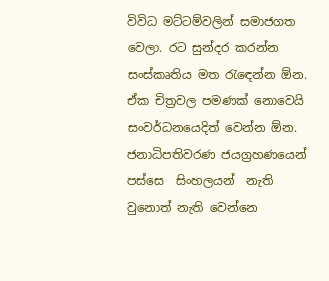විවිධ මට්ටම්වලින් සමාජගත වෙලා. රට සුන්දර කරන්න සංස්කෘතිය මත රැඳෙන්න ඕන. ඒක චිත්‍රවල පමණක් නොවෙයි සංවර්ධනයෙදිත් වෙන්න ඕන. ජනාධිපතිවරණ ජයග්‍රහණයෙන් පස්සෙ  සිංහලයන්  නැති වුනොත් නැති වෙන්නෙ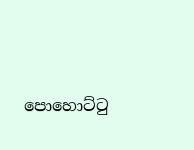පොහොට්ටු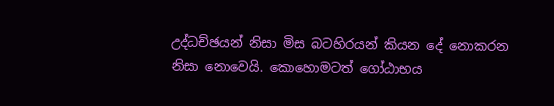උද්ධච්ඡයන් නිසා මිස බටහිරයන් කියන දේ නොකරන නිසා නොවෙයි. කොහොමටත් ගෝඨාභය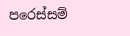පරෙස්සම්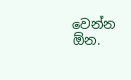වෙන්න ඕන.